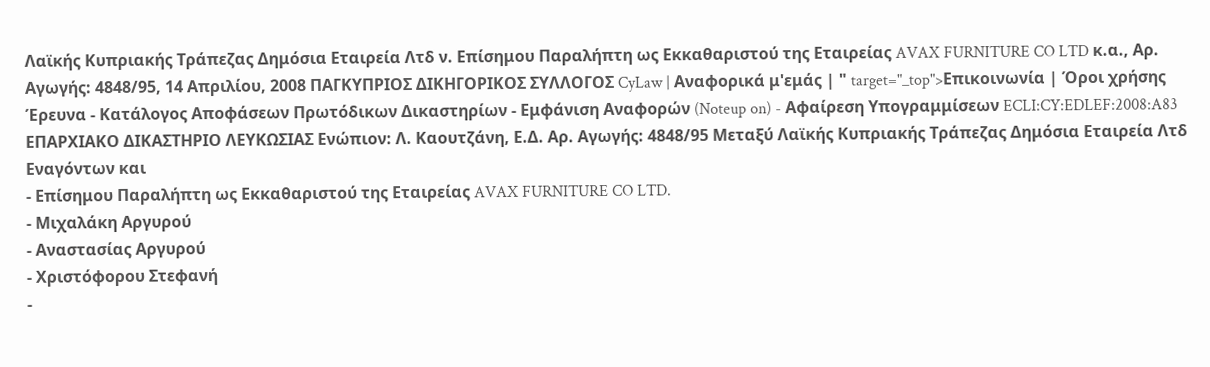Λαϊκής Κυπριακής Τράπεζας Δημόσια Εταιρεία Λτδ ν. Επίσημου Παραλήπτη ως Εκκαθαριστού της Εταιρείας AVAX FURNITURE CO LTD κ.α., Αρ. Αγωγής: 4848/95, 14 Απριλίου, 2008 ΠΑΓΚΥΠΡΙΟΣ ΔΙΚΗΓΟΡΙΚΟΣ ΣΥΛΛΟΓΟΣ CyLaw | Αναφορικά μ'εμάς | " target="_top">Επικοινωνία | Όροι χρήσης Έρευνα - Κατάλογος Αποφάσεων Πρωτόδικων Δικαστηρίων - Εμφάνιση Αναφορών (Noteup on) - Αφαίρεση Υπογραμμίσεων ECLI:CY:EDLEF:2008:A83 ΕΠΑΡΧΙΑΚΟ ΔΙΚΑΣΤΗΡΙΟ ΛΕΥΚΩΣΙΑΣ Ενώπιον: Λ. Καουτζάνη, Ε.Δ. Αρ. Αγωγής: 4848/95 Μεταξύ Λαϊκής Κυπριακής Τράπεζας Δημόσια Εταιρεία Λτδ Εναγόντων και
- Επίσημου Παραλήπτη ως Εκκαθαριστού της Εταιρείας AVAX FURNITURE CO LTD.
- Μιχαλάκη Αργυρού
- Αναστασίας Αργυρού
- Χριστόφορου Στεφανή
-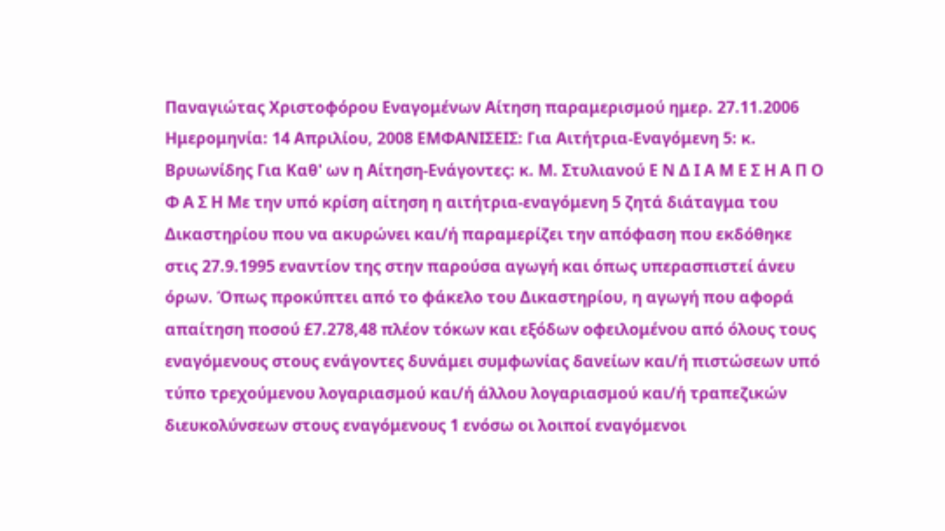Παναγιώτας Χριστοφόρου Εναγομένων Αίτηση παραμερισμού ημερ. 27.11.2006 Ημερομηνία: 14 Απριλίου, 2008 ΕΜΦΑΝΙΣΕΙΣ: Για Αιτήτρια-Εναγόμενη 5: κ. Βρυωνίδης Για Καθ' ων η Αίτηση-Ενάγοντες: κ. Μ. Στυλιανού Ε Ν Δ Ι Α Μ Ε Σ Η Α Π Ο Φ Α Σ Η Με την υπό κρίση αίτηση η αιτήτρια-εναγόμενη 5 ζητά διάταγμα του Δικαστηρίου που να ακυρώνει και/ή παραμερίζει την απόφαση που εκδόθηκε στις 27.9.1995 εναντίον της στην παρούσα αγωγή και όπως υπερασπιστεί άνευ όρων. Όπως προκύπτει από το φάκελο του Δικαστηρίου, η αγωγή που αφορά απαίτηση ποσού £7.278,48 πλέον τόκων και εξόδων οφειλομένου από όλους τους εναγόμενους στους ενάγοντες δυνάμει συμφωνίας δανείων και/ή πιστώσεων υπό τύπο τρεχούμενου λογαριασμού και/ή άλλου λογαριασμού και/ή τραπεζικών διευκολύνσεων στους εναγόμενους 1 ενόσω οι λοιποί εναγόμενοι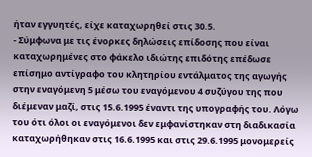ήταν εγγυητές, είχε καταχωρηθεί στις 30.5.
- Σύμφωνα με τις ένορκες δηλώσεις επίδοσης που είναι καταχωρημένες στο φάκελο ιδιώτης επιδότης επέδωσε επίσημο αντίγραφο του κλητηρίου εντάλματος της αγωγής στην εναγόμενη 5 μέσω του εναγόμενου 4 συζύγου της που διέμεναν μαζί, στις 15.6.1995 έναντι της υπογραφής του. Λόγω του ότι όλοι οι εναγόμενοι δεν εμφανίστηκαν στη διαδικασία καταχωρήθηκαν στις 16.6.1995 και στις 29.6.1995 μονομερείς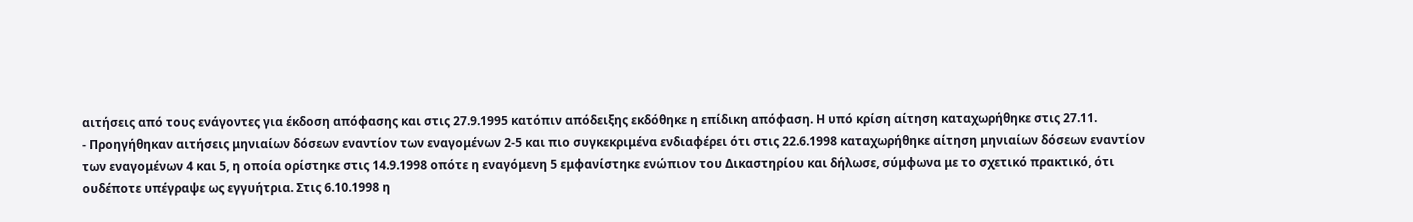αιτήσεις από τους ενάγοντες για έκδοση απόφασης και στις 27.9.1995 κατόπιν απόδειξης εκδόθηκε η επίδικη απόφαση. Η υπό κρίση αίτηση καταχωρήθηκε στις 27.11.
- Προηγήθηκαν αιτήσεις μηνιαίων δόσεων εναντίον των εναγομένων 2-5 και πιο συγκεκριμένα ενδιαφέρει ότι στις 22.6.1998 καταχωρήθηκε αίτηση μηνιαίων δόσεων εναντίον των εναγομένων 4 και 5, η οποία ορίστηκε στις 14.9.1998 οπότε η εναγόμενη 5 εμφανίστηκε ενώπιον του Δικαστηρίου και δήλωσε, σύμφωνα με το σχετικό πρακτικό, ότι ουδέποτε υπέγραψε ως εγγυήτρια. Στις 6.10.1998 η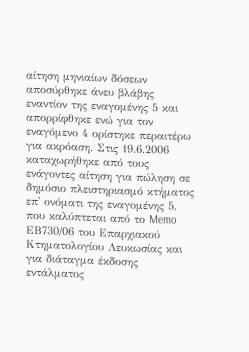αίτηση μηνιαίων δόσεων αποσύρθηκε άνευ βλάβης εναντίον της εναγομένης 5 και απορρίφθηκε ενώ για τον εναγόμενο 4 ορίστηκε περαιτέρω για ακρόαση. Στις 19.6.2006 καταχωρήθηκε από τους ενάγοντες αίτηση για πώληση σε δημόσιο πλειστηριασμό κτήματος επ' ονόματι της εναγομένης 5, που καλύπτεται από το Memo ΕΒ730/06 του Επαρχιακού Κτηματολογίου Λευκωσίας και για διάταγμα έκδοσης εντάλματος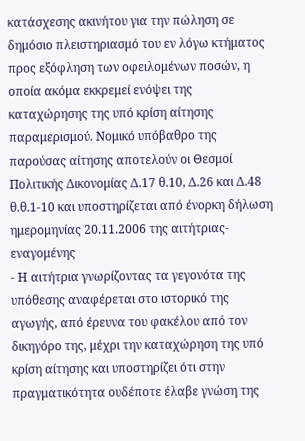κατάσχεσης ακινήτου για την πώληση σε δημόσιο πλειστηριασμό του εν λόγω κτήματος προς εξόφληση των οφειλομένων ποσών, η οποία ακόμα εκκρεμεί ενόψει της καταχώρησης της υπό κρίση αίτησης παραμερισμού. Νομικό υπόβαθρο της παρούσας αίτησης αποτελούν οι Θεσμοί Πολιτικής Δικονομίας Δ.17 θ.10, Δ.26 και Δ.48 θ.θ.1-10 και υποστηρίζεται από ένορκη δήλωση ημερομηνίας 20.11.2006 της αιτήτριας-εναγομένης
- Η αιτήτρια γνωρίζοντας τα γεγονότα της υπόθεσης αναφέρεται στο ιστορικό της αγωγής, από έρευνα του φακέλου από τον δικηγόρο της, μέχρι την καταχώρηση της υπό κρίση αίτησης και υποστηρίζει ότι στην πραγματικότητα ουδέποτε έλαβε γνώση της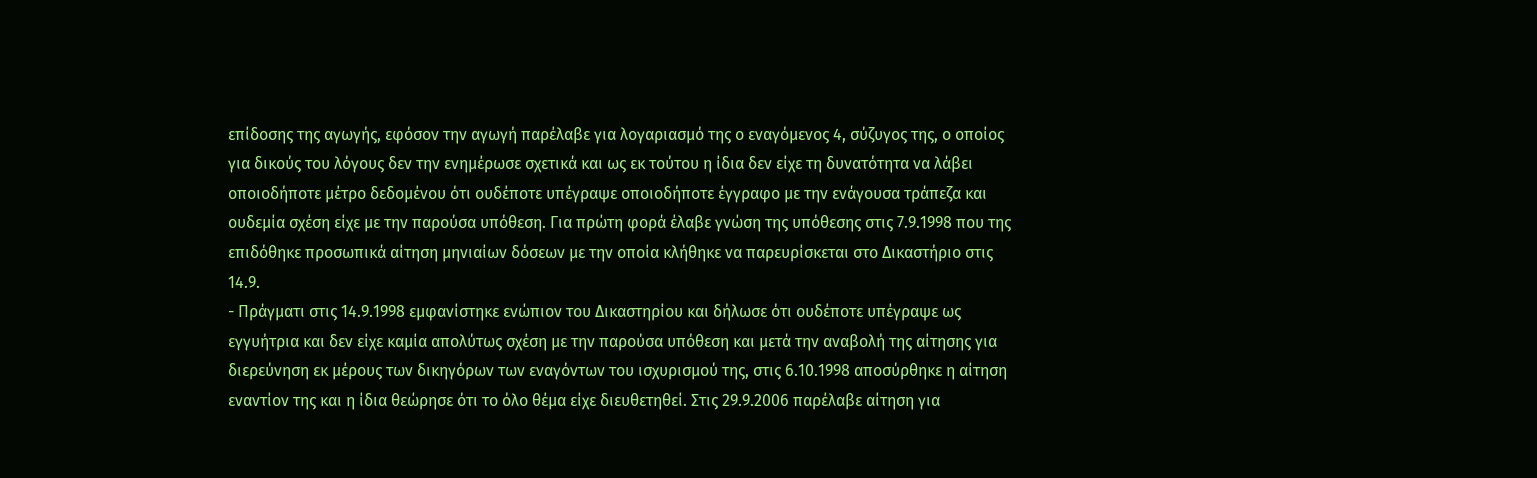επίδοσης της αγωγής, εφόσον την αγωγή παρέλαβε για λογαριασμό της ο εναγόμενος 4, σύζυγος της, ο οποίος για δικούς του λόγους δεν την ενημέρωσε σχετικά και ως εκ τούτου η ίδια δεν είχε τη δυνατότητα να λάβει οποιοδήποτε μέτρο δεδομένου ότι ουδέποτε υπέγραψε οποιοδήποτε έγγραφο με την ενάγουσα τράπεζα και ουδεμία σχέση είχε με την παρούσα υπόθεση. Για πρώτη φορά έλαβε γνώση της υπόθεσης στις 7.9.1998 που της επιδόθηκε προσωπικά αίτηση μηνιαίων δόσεων με την οποία κλήθηκε να παρευρίσκεται στο Δικαστήριο στις 14.9.
- Πράγματι στις 14.9.1998 εμφανίστηκε ενώπιον του Δικαστηρίου και δήλωσε ότι ουδέποτε υπέγραψε ως εγγυήτρια και δεν είχε καμία απολύτως σχέση με την παρούσα υπόθεση και μετά την αναβολή της αίτησης για διερεύνηση εκ μέρους των δικηγόρων των εναγόντων του ισχυρισμού της, στις 6.10.1998 αποσύρθηκε η αίτηση εναντίον της και η ίδια θεώρησε ότι το όλο θέμα είχε διευθετηθεί. Στις 29.9.2006 παρέλαβε αίτηση για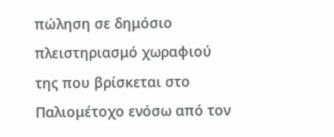πώληση σε δημόσιο πλειστηριασμό χωραφιού της που βρίσκεται στο Παλιομέτοχο ενόσω από τον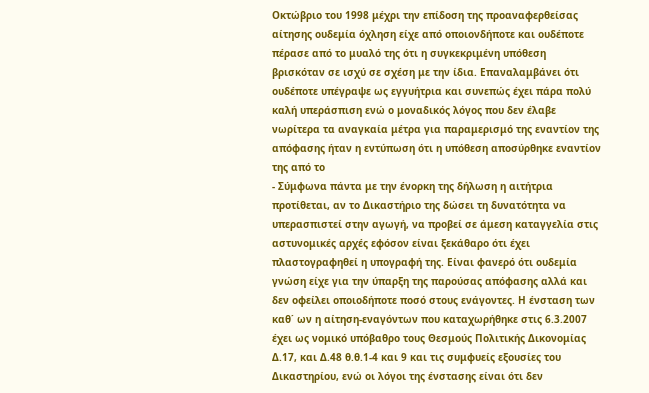Οκτώβριο του 1998 μέχρι την επίδοση της προαναφερθείσας αίτησης ουδεμία όχληση είχε από οποιονδήποτε και ουδέποτε πέρασε από το μυαλό της ότι η συγκεκριμένη υπόθεση βρισκόταν σε ισχύ σε σχέση με την ίδια. Επαναλαμβάνει ότι ουδέποτε υπέγραψε ως εγγυήτρια και συνεπώς έχει πάρα πολύ καλή υπεράσπιση ενώ ο μοναδικός λόγος που δεν έλαβε νωρίτερα τα αναγκαία μέτρα για παραμερισμό της εναντίον της απόφασης ήταν η εντύπωση ότι η υπόθεση αποσύρθηκε εναντίον της από το
- Σύμφωνα πάντα με την ένορκη της δήλωση η αιτήτρια προτίθεται, αν το Δικαστήριο της δώσει τη δυνατότητα να υπερασπιστεί στην αγωγή, να προβεί σε άμεση καταγγελία στις αστυνομικές αρχές εφόσον είναι ξεκάθαρο ότι έχει πλαστογραφηθεί η υπογραφή της. Είναι φανερό ότι ουδεμία γνώση είχε για την ύπαρξη της παρούσας απόφασης αλλά και δεν οφείλει οποιοδήποτε ποσό στους ενάγοντες. Η ένσταση των καθ΄ ων η αίτηση-εναγόντων που καταχωρήθηκε στις 6.3.2007 έχει ως νομικό υπόβαθρο τους Θεσμούς Πολιτικής Δικονομίας Δ.17, και Δ.48 θ.θ.1-4 και 9 και τις συμφυείς εξουσίες του Δικαστηρίου, ενώ οι λόγοι της ένστασης είναι ότι δεν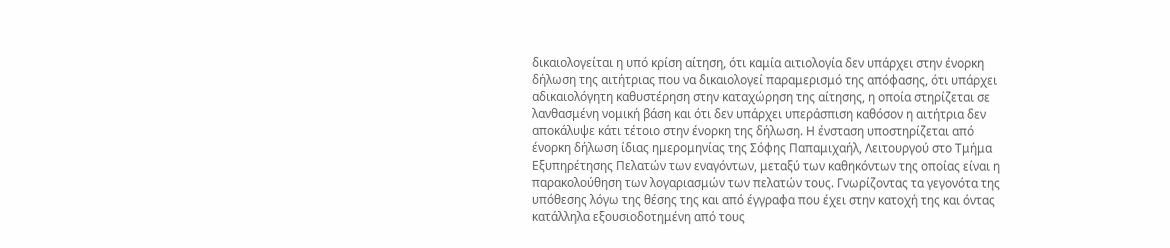δικαιολογείται η υπό κρίση αίτηση, ότι καμία αιτιολογία δεν υπάρχει στην ένορκη δήλωση της αιτήτριας που να δικαιολογεί παραμερισμό της απόφασης, ότι υπάρχει αδικαιολόγητη καθυστέρηση στην καταχώρηση της αίτησης, η οποία στηρίζεται σε λανθασμένη νομική βάση και ότι δεν υπάρχει υπεράσπιση καθόσον η αιτήτρια δεν αποκάλυψε κάτι τέτοιο στην ένορκη της δήλωση. Η ένσταση υποστηρίζεται από ένορκη δήλωση ίδιας ημερομηνίας της Σόφης Παπαμιχαήλ, Λειτουργού στο Τμήμα Εξυπηρέτησης Πελατών των εναγόντων, μεταξύ των καθηκόντων της οποίας είναι η παρακολούθηση των λογαριασμών των πελατών τους. Γνωρίζοντας τα γεγονότα της υπόθεσης λόγω της θέσης της και από έγγραφα που έχει στην κατοχή της και όντας κατάλληλα εξουσιοδοτημένη από τους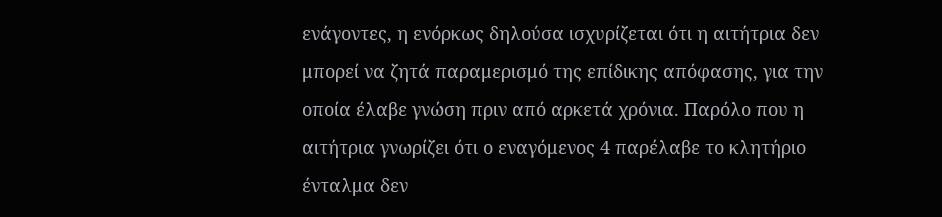ενάγοντες, η ενόρκως δηλούσα ισχυρίζεται ότι η αιτήτρια δεν μπορεί να ζητά παραμερισμό της επίδικης απόφασης, για την οποία έλαβε γνώση πριν από αρκετά χρόνια. Παρόλο που η αιτήτρια γνωρίζει ότι ο εναγόμενος 4 παρέλαβε το κλητήριο ένταλμα δεν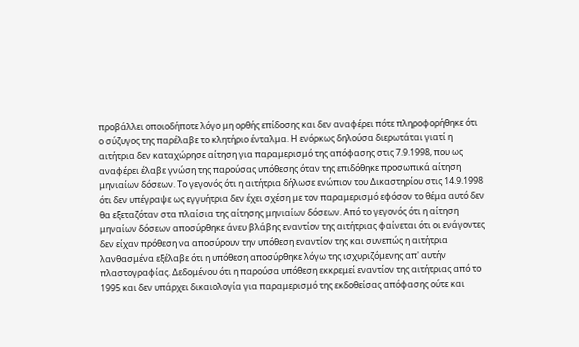προβάλλει οποιοδήποτε λόγο μη ορθής επίδοσης και δεν αναφέρει πότε πληροφορήθηκε ότι ο σύζυγος της παρέλαβε το κλητήριο ένταλμα. Η ενόρκως δηλούσα διερωτάται γιατί η αιτήτρια δεν καταχώρησε αίτηση για παραμερισμό της απόφασης στις 7.9.1998, που ως αναφέρει έλαβε γνώση της παρούσας υπόθεσης όταν της επιδόθηκε προσωπικά αίτηση μηνιαίων δόσεων. Το γεγονός ότι η αιτήτρια δήλωσε ενώπιον του Δικαστηρίου στις 14.9.1998 ότι δεν υπέγραψε ως εγγυήτρια δεν έχει σχέση με τον παραμερισμό εφόσον το θέμα αυτό δεν θα εξεταζόταν στα πλαίσια της αίτησης μηνιαίων δόσεων. Από το γεγονός ότι η αίτηση μηναίων δόσεων αποσύρθηκε άνευ βλάβης εναντίον της αιτήτριας φαίνεται ότι οι ενάγοντες δεν είχαν πρόθεση να αποσύρουν την υπόθεση εναντίον της και συνεπώς η αιτήτρια λανθασμένα εξέλαβε ότι η υπόθεση αποσύρθηκε λόγω της ισχυριζόμενης απ' αυτήν πλαστογραφίας. Δεδομένου ότι η παρούσα υπόθεση εκκρεμεί εναντίον της αιτήτριας από το 1995 και δεν υπάρχει δικαιολογία για παραμερισμό της εκδοθείσας απόφασης ούτε και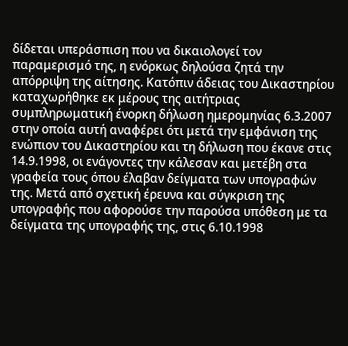δίδεται υπεράσπιση που να δικαιολογεί τον παραμερισμό της, η ενόρκως δηλούσα ζητά την απόρριψη της αίτησης. Κατόπιν άδειας του Δικαστηρίου καταχωρήθηκε εκ μέρους της αιτήτριας συμπληρωματική ένορκη δήλωση ημερομηνίας 6.3.2007 στην οποία αυτή αναφέρει ότι μετά την εμφάνιση της ενώπιον του Δικαστηρίου και τη δήλωση που έκανε στις 14.9.1998, οι ενάγοντες την κάλεσαν και μετέβη στα γραφεία τους όπου έλαβαν δείγματα των υπογραφών της. Μετά από σχετική έρευνα και σύγκριση της υπογραφής που αφορούσε την παρούσα υπόθεση με τα δείγματα της υπογραφής της, στις 6.10.1998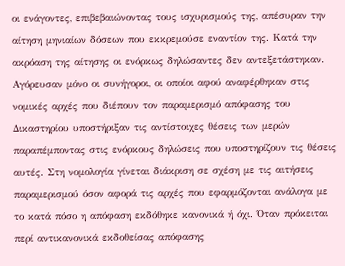οι ενάγοντες, επιβεβαιώνοντας τους ισχυρισμούς της, απέσυραν την αίτηση μηνιαίων δόσεων που εκκρεμούσε εναντίον της. Κατά την ακρόαση της αίτησης οι ενόρκως δηλώσαντες δεν αντεξετάστηκαν. Αγόρευσαν μόνο οι συνήγοροι, οι οποίοι αφού αναφέρθηκαν στις νομικές αρχές που διέπουν τον παραμερισμό απόφασης του Δικαστηρίου υποστήριξαν τις αντίστοιχες θέσεις των μερών παραπέμποντας στις ενόρκους δηλώσεις που υποστηρίζουν τις θέσεις αυτές. Στη νομολογία γίνεται διάκριση σε σχέση με τις αιτήσεις παραμερισμού όσον αφορά τις αρχές που εφαρμόζονται ανάλογα με το κατά πόσο η απόφαση εκδόθηκε κανονικά ή όχι. Όταν πρόκειται περί αντικανονικά εκδοθείσας απόφασης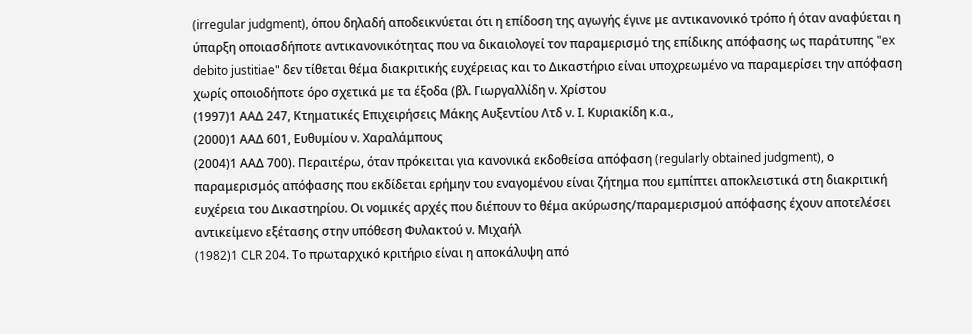(irregular judgment), όπου δηλαδή αποδεικνύεται ότι η επίδοση της αγωγής έγινε με αντικανονικό τρόπο ή όταν αναφύεται η ύπαρξη οποιασδήποτε αντικανονικότητας που να δικαιολογεί τον παραμερισμό της επίδικης απόφασης ως παράτυπης "ex debito justitiae" δεν τίθεται θέμα διακριτικής ευχέρειας και το Δικαστήριο είναι υποχρεωμένο να παραμερίσει την απόφαση χωρίς οποιοδήποτε όρο σχετικά με τα έξοδα (βλ. Γιωργαλλίδη ν. Χρίστου
(1997)1 ΑΑΔ 247, Κτηματικές Επιχειρήσεις Μάκης Αυξεντίου Λτδ ν. Ι. Κυριακίδη κ.α.,
(2000)1 ΑΑΔ 601, Ευθυμίου ν. Χαραλάμπους
(2004)1 ΑΑΔ 700). Περαιτέρω, όταν πρόκειται για κανονικά εκδοθείσα απόφαση (regularly obtained judgment), ο παραμερισμός απόφασης που εκδίδεται ερήμην του εναγομένου είναι ζήτημα που εμπίπτει αποκλειστικά στη διακριτική ευχέρεια του Δικαστηρίου. Οι νομικές αρχές που διέπουν το θέμα ακύρωσης/παραμερισμού απόφασης έχουν αποτελέσει αντικείμενο εξέτασης στην υπόθεση Φυλακτού ν. Μιχαήλ
(1982)1 CLR 204. Το πρωταρχικό κριτήριο είναι η αποκάλυψη από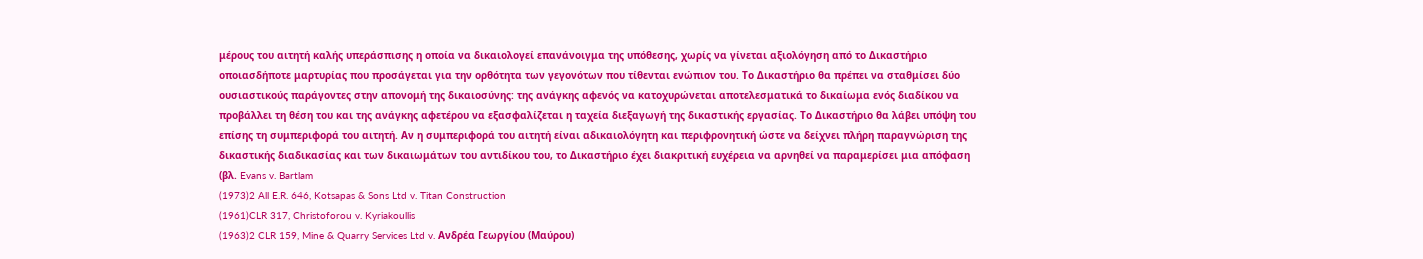μέρους του αιτητή καλής υπεράσπισης η οποία να δικαιολογεί επανάνοιγμα της υπόθεσης, χωρίς να γίνεται αξιολόγηση από το Δικαστήριο οποιασδήποτε μαρτυρίας που προσάγεται για την ορθότητα των γεγονότων που τίθενται ενώπιον του. Το Δικαστήριο θα πρέπει να σταθμίσει δύο ουσιαστικούς παράγοντες στην απονομή της δικαιοσύνης: της ανάγκης αφενός να κατοχυρώνεται αποτελεσματικά το δικαίωμα ενός διαδίκου να προβάλλει τη θέση του και της ανάγκης αφετέρου να εξασφαλίζεται η ταχεία διεξαγωγή της δικαστικής εργασίας. Το Δικαστήριο θα λάβει υπόψη του επίσης τη συμπεριφορά του αιτητή. Αν η συμπεριφορά του αιτητή είναι αδικαιολόγητη και περιφρονητική ώστε να δείχνει πλήρη παραγνώριση της δικαστικής διαδικασίας και των δικαιωμάτων του αντιδίκου του, το Δικαστήριο έχει διακριτική ευχέρεια να αρνηθεί να παραμερίσει μια απόφαση (βλ. Evans v. Bartlam
(1973)2 All E.R. 646, Kotsapas & Sons Ltd v. Titan Construction
(1961)CLR 317, Christoforou v. Kyriakoullis
(1963)2 CLR 159, Mine & Quarry Services Ltd v. Ανδρέα Γεωργίου (Μαύρου)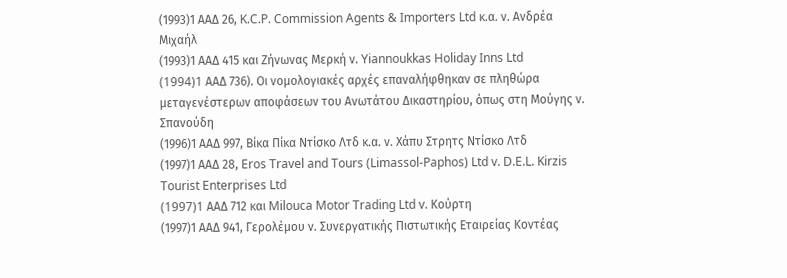(1993)1 ΑΑΔ 26, K.C.P. Commission Agents & Importers Ltd κ.α. ν. Ανδρέα Μιχαήλ
(1993)1 ΑΑΔ 415 και Ζήνωνας Μερκή ν. Yiannoukkas Holiday Inns Ltd
(1994)1 AAΔ 736). Οι νομολογιακές αρχές επαναλήφθηκαν σε πληθώρα μεταγενέστερων αποφάσεων του Ανωτάτου Δικαστηρίου, όπως στη Μούγης ν. Σπανούδη
(1996)1 ΑΑΔ 997, Βίκα Πίκα Ντίσκο Λτδ κ.α. ν. Χάπυ Στρητς Ντίσκο Λτδ
(1997)1 ΑΑΔ 28, Eros Travel and Tours (Limassol-Paphos) Ltd v. D.E.L. Kirzis Tourist Enterprises Ltd
(1997)1 AAΔ 712 και Milouca Motor Trading Ltd v. Κούρτη
(1997)1 ΑΑΔ 941, Γερολέμου ν. Συνεργατικής Πιστωτικής Εταιρείας Κοντέας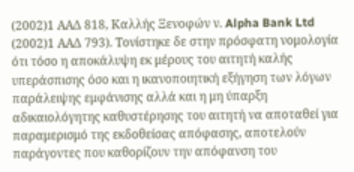(2002)1 ΑΑΔ 818, Καλλής Ξενοφών ν. Alpha Bank Ltd
(2002)1 ΑΑΔ 793). Τονίστηκε δε στην πρόσφατη νομολογία ότι τόσο η αποκάλυψη εκ μέρους του αιτητή καλής υπεράσπισης όσο και η ικανοποιητική εξήγηση των λόγων παράλειψης εμφάνισης αλλά και η μη ύπαρξη αδικαιολόγητης καθυστέρησης του αιτητή να αποταθεί για παραμερισμό της εκδοθείσας απόφασης, αποτελούν παράγοντες που καθορίζουν την απόφανση του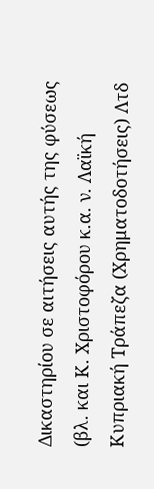Δικαστηρίου σε αιτήσεις αυτής της φύσεως (βλ. και Κ. Χριστοφόρου κ.α. ν. Λαϊκή Κυπριακή Τράπεζα (Χρηματοδοτήσεις) Λτδ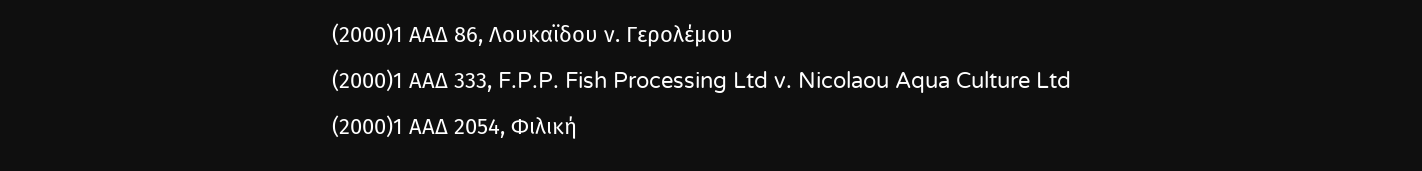(2000)1 ΑΑΔ 86, Λουκαϊδου ν. Γερολέμου
(2000)1 ΑΑΔ 333, F.P.P. Fish Processing Ltd v. Nicolaou Aqua Culture Ltd
(2000)1 ΑΑΔ 2054, Φιλική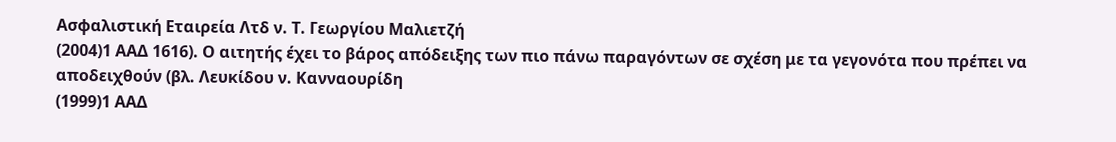Ασφαλιστική Εταιρεία Λτδ ν. Τ. Γεωργίου Μαλιετζή
(2004)1 ΑΑΔ 1616). Ο αιτητής έχει το βάρος απόδειξης των πιο πάνω παραγόντων σε σχέση με τα γεγονότα που πρέπει να αποδειχθούν (βλ. Λευκίδου ν. Κανναουρίδη
(1999)1 ΑΑΔ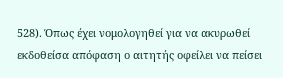528). Όπως έχει νομολογηθεί για να ακυρωθεί εκδοθείσα απόφαση ο αιτητής οφείλει να πείσει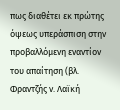πως διαθέτει εκ πρώτης όψεως υπεράσπιση στην προβαλλόμενη εναντίον του απαίτηση (βλ. Φραντζής ν. Λαϊκή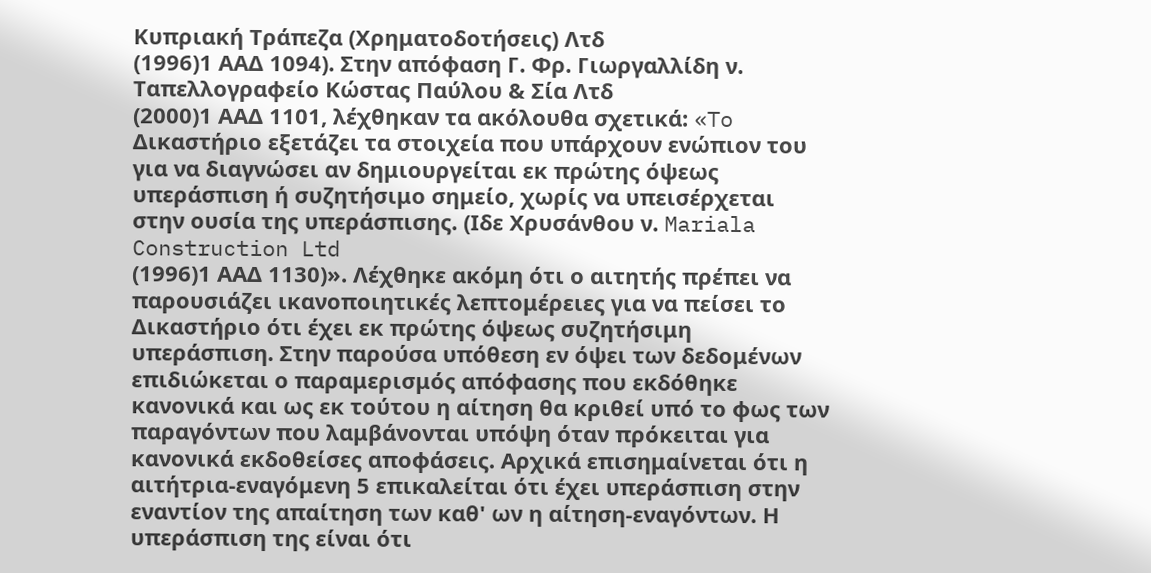Κυπριακή Τράπεζα (Χρηματοδοτήσεις) Λτδ
(1996)1 ΑΑΔ 1094). Στην απόφαση Γ. Φρ. Γιωργαλλίδη ν. Ταπελλογραφείο Κώστας Παύλου & Σία Λτδ
(2000)1 ΑΑΔ 1101, λέχθηκαν τα ακόλουθα σχετικά: «To Δικαστήριο εξετάζει τα στοιχεία που υπάρχουν ενώπιον του για να διαγνώσει αν δημιουργείται εκ πρώτης όψεως υπεράσπιση ή συζητήσιμο σημείο, χωρίς να υπεισέρχεται στην ουσία της υπεράσπισης. (Ιδε Χρυσάνθου ν. Mariala Construction Ltd
(1996)1 ΑΑΔ 1130)». Λέχθηκε ακόμη ότι ο αιτητής πρέπει να παρουσιάζει ικανοποιητικές λεπτομέρειες για να πείσει το Δικαστήριο ότι έχει εκ πρώτης όψεως συζητήσιμη υπεράσπιση. Στην παρούσα υπόθεση εν όψει των δεδομένων επιδιώκεται ο παραμερισμός απόφασης που εκδόθηκε κανονικά και ως εκ τούτου η αίτηση θα κριθεί υπό το φως των παραγόντων που λαμβάνονται υπόψη όταν πρόκειται για κανονικά εκδοθείσες αποφάσεις. Αρχικά επισημαίνεται ότι η αιτήτρια-εναγόμενη 5 επικαλείται ότι έχει υπεράσπιση στην εναντίον της απαίτηση των καθ' ων η αίτηση-εναγόντων. Η υπεράσπιση της είναι ότι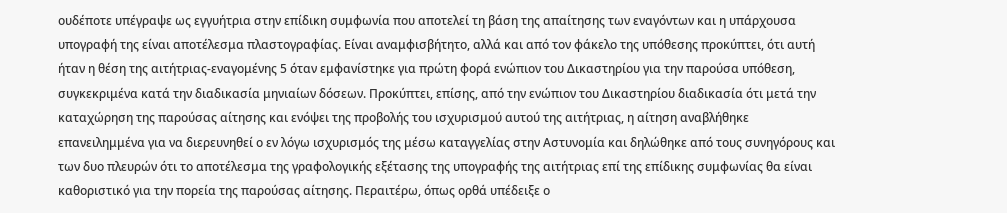ουδέποτε υπέγραψε ως εγγυήτρια στην επίδικη συμφωνία που αποτελεί τη βάση της απαίτησης των εναγόντων και η υπάρχουσα υπογραφή της είναι αποτέλεσμα πλαστογραφίας. Είναι αναμφισβήτητο, αλλά και από τον φάκελο της υπόθεσης προκύπτει, ότι αυτή ήταν η θέση της αιτήτριας-εναγομένης 5 όταν εμφανίστηκε για πρώτη φορά ενώπιον του Δικαστηρίου για την παρούσα υπόθεση, συγκεκριμένα κατά την διαδικασία μηνιαίων δόσεων. Προκύπτει, επίσης, από την ενώπιον του Δικαστηρίου διαδικασία ότι μετά την καταχώρηση της παρούσας αίτησης και ενόψει της προβολής του ισχυρισμού αυτού της αιτήτριας, η αίτηση αναβλήθηκε επανειλημμένα για να διερευνηθεί ο εν λόγω ισχυρισμός της μέσω καταγγελίας στην Αστυνομία και δηλώθηκε από τους συνηγόρους και των δυο πλευρών ότι το αποτέλεσμα της γραφολογικής εξέτασης της υπογραφής της αιτήτριας επί της επίδικης συμφωνίας θα είναι καθοριστικό για την πορεία της παρούσας αίτησης. Περαιτέρω, όπως ορθά υπέδειξε ο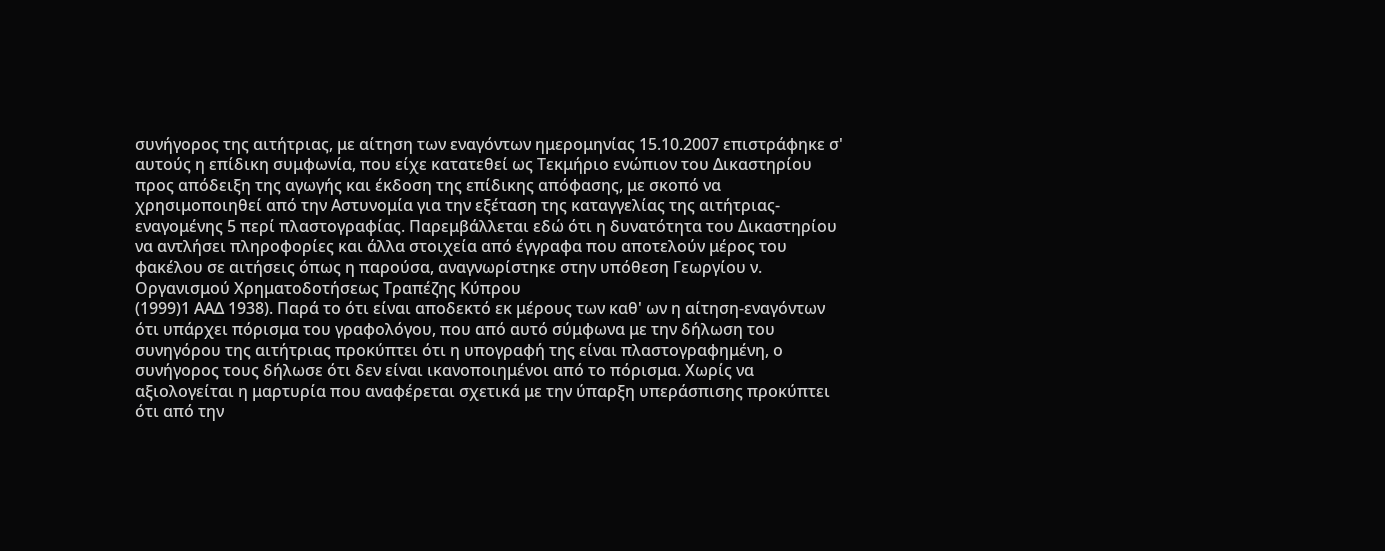συνήγορος της αιτήτριας, με αίτηση των εναγόντων ημερομηνίας 15.10.2007 επιστράφηκε σ' αυτούς η επίδικη συμφωνία, που είχε κατατεθεί ως Τεκμήριο ενώπιον του Δικαστηρίου προς απόδειξη της αγωγής και έκδοση της επίδικης απόφασης, με σκοπό να χρησιμοποιηθεί από την Αστυνομία για την εξέταση της καταγγελίας της αιτήτριας-εναγομένης 5 περί πλαστογραφίας. Παρεμβάλλεται εδώ ότι η δυνατότητα του Δικαστηρίου να αντλήσει πληροφορίες και άλλα στοιχεία από έγγραφα που αποτελούν μέρος του φακέλου σε αιτήσεις όπως η παρούσα, αναγνωρίστηκε στην υπόθεση Γεωργίου ν. Οργανισμού Χρηματοδοτήσεως Τραπέζης Κύπρου
(1999)1 ΑΑΔ 1938). Παρά το ότι είναι αποδεκτό εκ μέρους των καθ' ων η αίτηση-εναγόντων ότι υπάρχει πόρισμα του γραφολόγου, που από αυτό σύμφωνα με την δήλωση του συνηγόρου της αιτήτριας προκύπτει ότι η υπογραφή της είναι πλαστογραφημένη, ο συνήγορος τους δήλωσε ότι δεν είναι ικανοποιημένοι από το πόρισμα. Χωρίς να αξιολογείται η μαρτυρία που αναφέρεται σχετικά με την ύπαρξη υπεράσπισης προκύπτει ότι από την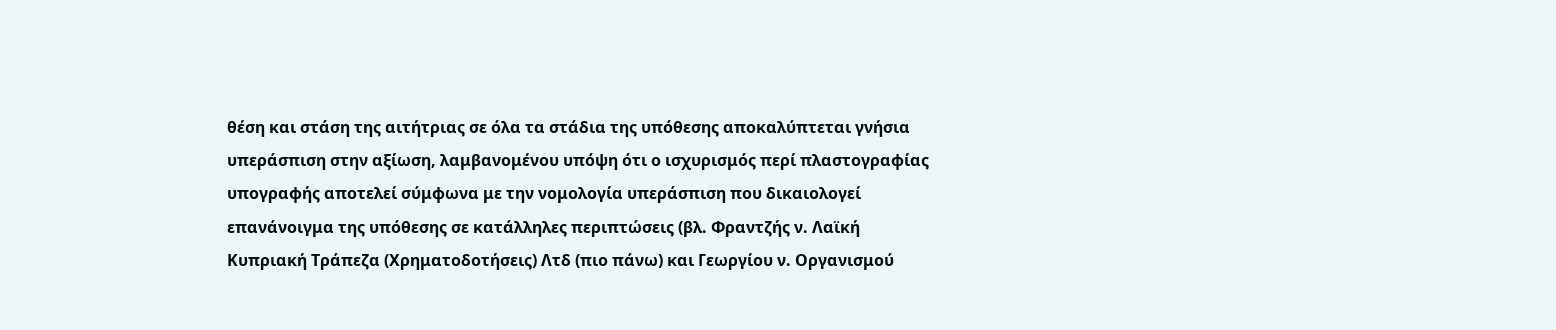θέση και στάση της αιτήτριας σε όλα τα στάδια της υπόθεσης αποκαλύπτεται γνήσια υπεράσπιση στην αξίωση, λαμβανομένου υπόψη ότι ο ισχυρισμός περί πλαστογραφίας υπογραφής αποτελεί σύμφωνα με την νομολογία υπεράσπιση που δικαιολογεί επανάνοιγμα της υπόθεσης σε κατάλληλες περιπτώσεις (βλ. Φραντζής ν. Λαϊκή Κυπριακή Τράπεζα (Χρηματοδοτήσεις) Λτδ (πιο πάνω) και Γεωργίου ν. Οργανισμού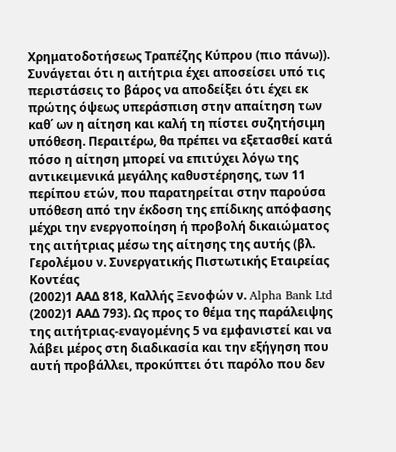Χρηματοδοτήσεως Τραπέζης Κύπρου (πιο πάνω)). Συνάγεται ότι η αιτήτρια έχει αποσείσει υπό τις περιστάσεις το βάρος να αποδείξει ότι έχει εκ πρώτης όψεως υπεράσπιση στην απαίτηση των καθ΄ ων η αίτηση και καλή τη πίστει συζητήσιμη υπόθεση. Περαιτέρω, θα πρέπει να εξετασθεί κατά πόσο η αίτηση μπορεί να επιτύχει λόγω της αντικειμενικά μεγάλης καθυστέρησης, των 11 περίπου ετών, που παρατηρείται στην παρούσα υπόθεση από την έκδοση της επίδικης απόφασης μέχρι την ενεργοποίηση ή προβολή δικαιώματος της αιτήτριας μέσω της αίτησης της αυτής (βλ. Γερολέμου ν. Συνεργατικής Πιστωτικής Εταιρείας Κοντέας
(2002)1 ΑΑΔ 818, Καλλής Ξενοφών ν. Alpha Bank Ltd
(2002)1 ΑΑΔ 793). Ως προς το θέμα της παράλειψης της αιτήτριας-εναγομένης 5 να εμφανιστεί και να λάβει μέρος στη διαδικασία και την εξήγηση που αυτή προβάλλει, προκύπτει ότι παρόλο που δεν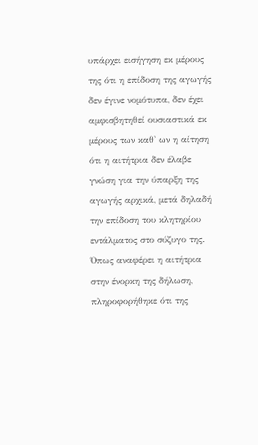υπάρχει εισήγηση εκ μέρους της ότι η επίδοση της αγωγής δεν έγινε νομότυπα, δεν έχει αμφισβητηθεί ουσιαστικά εκ μέρους των καθ' ων η αίτηση ότι η αιτήτρια δεν έλαβε γνώση για την ύπαρξη της αγωγής αρχικά, μετά δηλαδή την επίδοση του κλητηρίου εντάλματος στο σύζυγο της. Όπως αναφέρει η αιτήτρια στην ένορκη της δήλωση, πληροφορήθηκε ότι της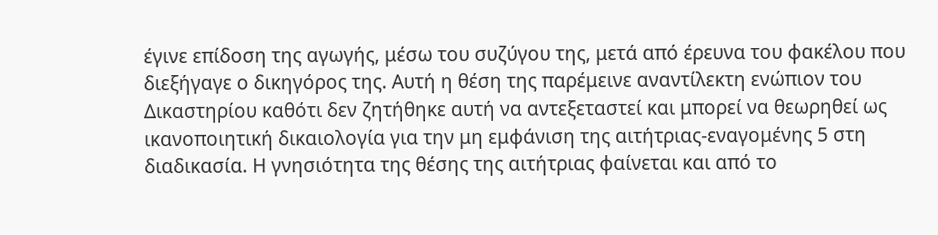έγινε επίδοση της αγωγής, μέσω του συζύγου της, μετά από έρευνα του φακέλου που διεξήγαγε ο δικηγόρος της. Αυτή η θέση της παρέμεινε αναντίλεκτη ενώπιον του Δικαστηρίου καθότι δεν ζητήθηκε αυτή να αντεξεταστεί και μπορεί να θεωρηθεί ως ικανοποιητική δικαιολογία για την μη εμφάνιση της αιτήτριας-εναγομένης 5 στη διαδικασία. Η γνησιότητα της θέσης της αιτήτριας φαίνεται και από το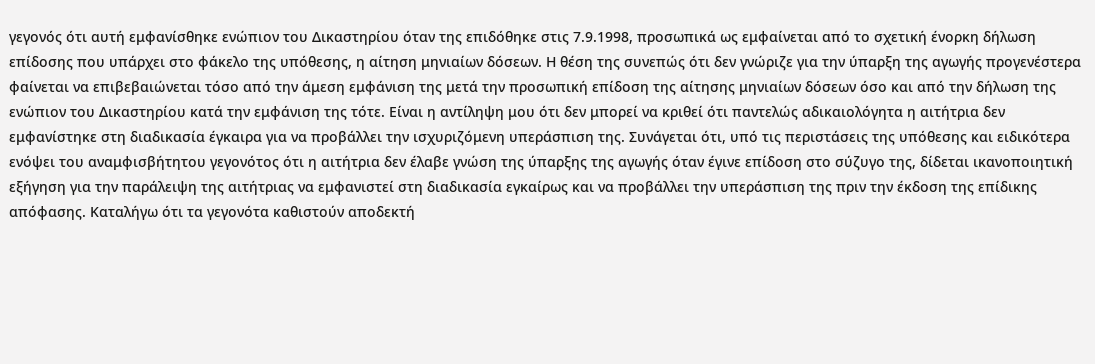γεγονός ότι αυτή εμφανίσθηκε ενώπιον του Δικαστηρίου όταν της επιδόθηκε στις 7.9.1998, προσωπικά ως εμφαίνεται από το σχετική ένορκη δήλωση επίδοσης που υπάρχει στο φάκελο της υπόθεσης, η αίτηση μηνιαίων δόσεων. Η θέση της συνεπώς ότι δεν γνώριζε για την ύπαρξη της αγωγής προγενέστερα φαίνεται να επιβεβαιώνεται τόσο από την άμεση εμφάνιση της μετά την προσωπική επίδοση της αίτησης μηνιαίων δόσεων όσο και από την δήλωση της ενώπιον του Δικαστηρίου κατά την εμφάνιση της τότε. Είναι η αντίληψη μου ότι δεν μπορεί να κριθεί ότι παντελώς αδικαιολόγητα η αιτήτρια δεν εμφανίστηκε στη διαδικασία έγκαιρα για να προβάλλει την ισχυριζόμενη υπεράσπιση της. Συνάγεται ότι, υπό τις περιστάσεις της υπόθεσης και ειδικότερα ενόψει του αναμφισβήτητου γεγονότος ότι η αιτήτρια δεν έλαβε γνώση της ύπαρξης της αγωγής όταν έγινε επίδοση στο σύζυγο της, δίδεται ικανοποιητική εξήγηση για την παράλειψη της αιτήτριας να εμφανιστεί στη διαδικασία εγκαίρως και να προβάλλει την υπεράσπιση της πριν την έκδοση της επίδικης απόφασης. Καταλήγω ότι τα γεγονότα καθιστούν αποδεκτή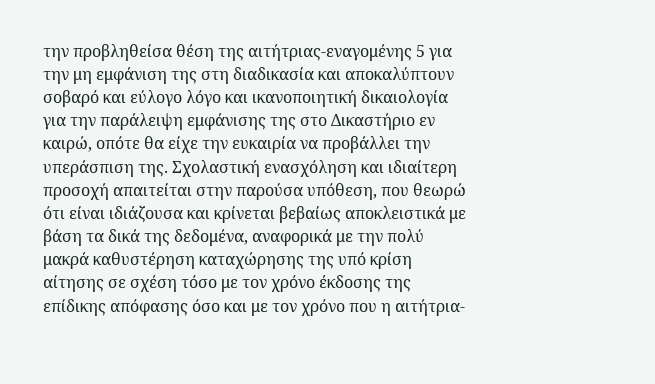την προβληθείσα θέση της αιτήτριας-εναγομένης 5 για την μη εμφάνιση της στη διαδικασία και αποκαλύπτουν σοβαρό και εύλογο λόγο και ικανοποιητική δικαιολογία για την παράλειψη εμφάνισης της στο Δικαστήριο εν καιρώ, οπότε θα είχε την ευκαιρία να προβάλλει την υπεράσπιση της. Σχολαστική ενασχόληση και ιδιαίτερη προσοχή απαιτείται στην παρούσα υπόθεση, που θεωρώ ότι είναι ιδιάζουσα και κρίνεται βεβαίως αποκλειστικά με βάση τα δικά της δεδομένα, αναφορικά με την πολύ μακρά καθυστέρηση καταχώρησης της υπό κρίση αίτησης σε σχέση τόσο με τον χρόνο έκδοσης της επίδικης απόφασης όσο και με τον χρόνο που η αιτήτρια-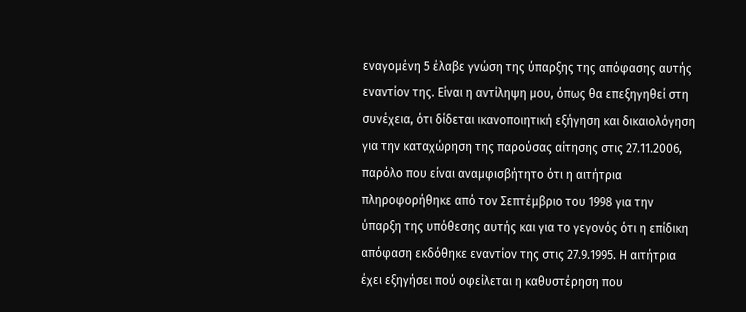εναγομένη 5 έλαβε γνώση της ύπαρξης της απόφασης αυτής εναντίον της. Είναι η αντίληψη μου, όπως θα επεξηγηθεί στη συνέχεια, ότι δίδεται ικανοποιητική εξήγηση και δικαιολόγηση για την καταχώρηση της παρούσας αίτησης στις 27.11.2006, παρόλο που είναι αναμφισβήτητο ότι η αιτήτρια πληροφορήθηκε από τον Σεπτέμβριο του 1998 για την ύπαρξη της υπόθεσης αυτής και για το γεγονός ότι η επίδικη απόφαση εκδόθηκε εναντίον της στις 27.9.1995. Η αιτήτρια έχει εξηγήσει πού οφείλεται η καθυστέρηση που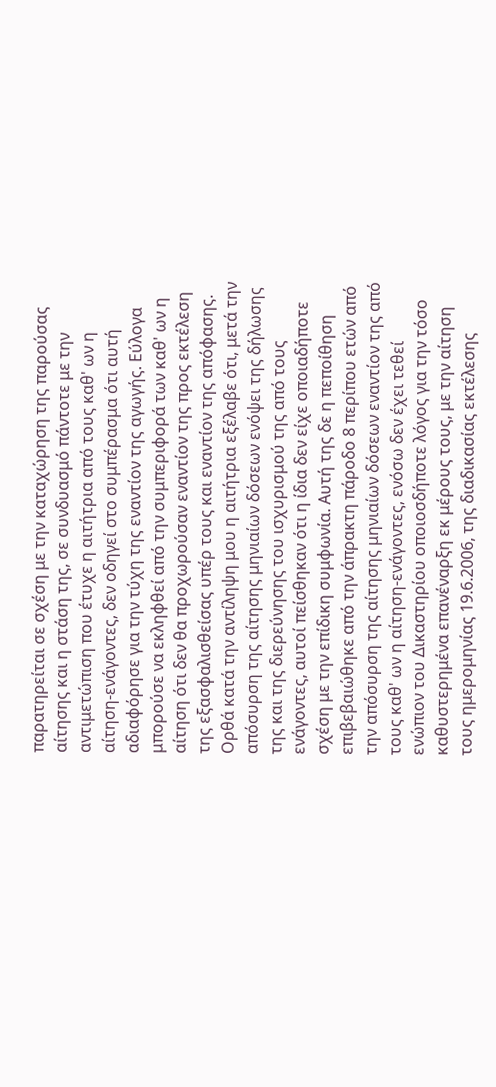παρατηρείται σε σχέση με την καταχώρηση της παρούσας αίτησης και η στάση της, σε συνδυασμό πάντοτε με την αντιμετώπιση που έτυχε η αιτήτρια από τους καθ' ων η αίτηση-ενάγοντες, δεν οδηγεί στο συμπέρασμα ότι αυτή αδιαφόρησε για την τύχη της εναντίον της αγωγής. Εύλογα μπορούσε να εκληφθεί από την συμπεριφορά των καθ' ων η αίτηση ότι δεν θα προχωρούσαν εναντίον της προς εκτέλεση της εξασφαλισθείσας υπέρ τους και εναντίον της απόφασης. Ορθά κατά την αντίληψη μου η αιτήτρια εξέλαβε ότι, μετά την απόσυρση της αίτησης μηνιαίων δόσεων ενόψει της δήλωσης της και της διερεύνησης του ισχυρισμού της από τους ενάγοντες, αυτοί πείσθηκαν ότι η ίδια δεν είχε οποιαδήποτε σχέση με την επίδικη συμφωνία. Αυτή της δε η πεποίθηση επιβεβαιώθηκε από την άπρακτη πάροδο 8 περίπου ετών από την απόσυρση της αίτησης μηνιαίων δόσεων εναντίον της από τους καθ' ων η αίτηση-ενάγοντες, ενόσω δεν έχει τεθεί ενώπιον του Δικαστηρίου οποιοσδήποτε λόγος για την τόσο καθυστερημένα επανέναρξη εκ μέρους τους, με την αίτηση τους ημερομηνίας 19.6.2006, της διαδικασίας εκτέλεσης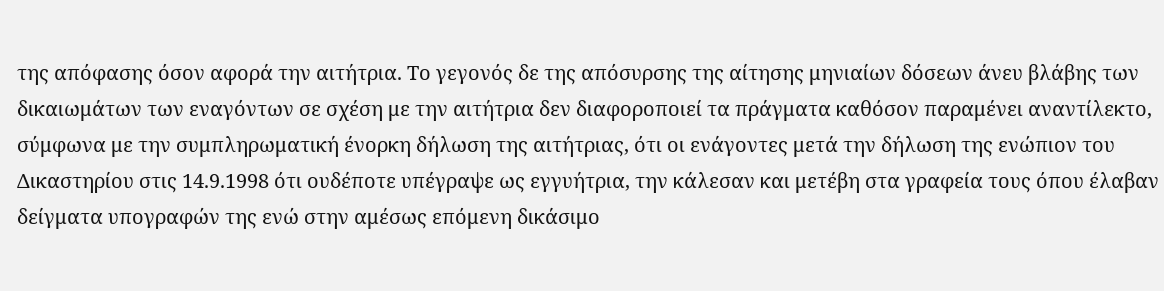της απόφασης όσον αφορά την αιτήτρια. Το γεγονός δε της απόσυρσης της αίτησης μηνιαίων δόσεων άνευ βλάβης των δικαιωμάτων των εναγόντων σε σχέση με την αιτήτρια δεν διαφοροποιεί τα πράγματα καθόσον παραμένει αναντίλεκτο, σύμφωνα με την συμπληρωματική ένορκη δήλωση της αιτήτριας, ότι οι ενάγοντες μετά την δήλωση της ενώπιον του Δικαστηρίου στις 14.9.1998 ότι ουδέποτε υπέγραψε ως εγγυήτρια, την κάλεσαν και μετέβη στα γραφεία τους όπου έλαβαν δείγματα υπογραφών της ενώ στην αμέσως επόμενη δικάσιμο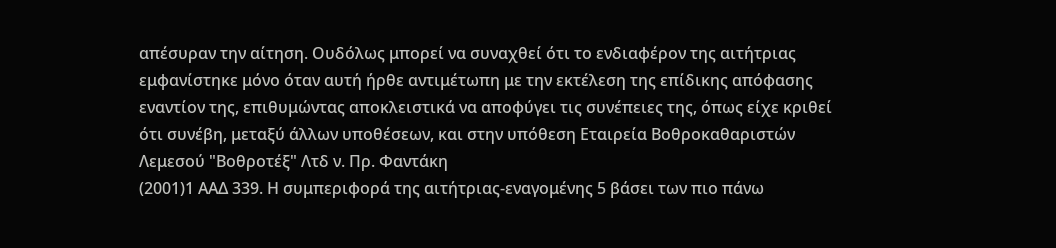απέσυραν την αίτηση. Ουδόλως μπορεί να συναχθεί ότι το ενδιαφέρον της αιτήτριας εμφανίστηκε μόνο όταν αυτή ήρθε αντιμέτωπη με την εκτέλεση της επίδικης απόφασης εναντίον της, επιθυμώντας αποκλειστικά να αποφύγει τις συνέπειες της, όπως είχε κριθεί ότι συνέβη, μεταξύ άλλων υποθέσεων, και στην υπόθεση Εταιρεία Βοθροκαθαριστών Λεμεσού "Βοθροτέξ" Λτδ ν. Πρ. Φαντάκη
(2001)1 ΑΑΔ 339. Η συμπεριφορά της αιτήτριας-εναγομένης 5 βάσει των πιο πάνω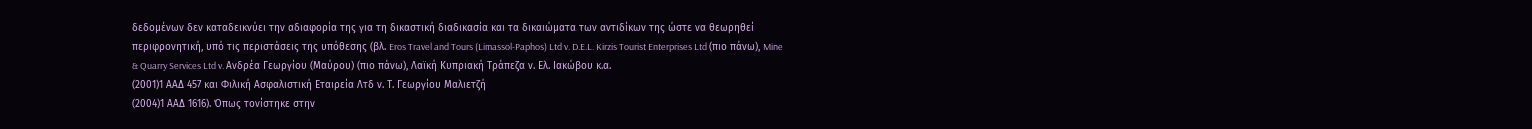δεδομένων δεν καταδεικνύει την αδιαφορία της για τη δικαστική διαδικασία και τα δικαιώματα των αντιδίκων της ώστε να θεωρηθεί περιφρονητική, υπό τις περιστάσεις της υπόθεσης (βλ. Eros Travel and Tours (Limassol-Paphos) Ltd v. D.E.L. Kirzis Tourist Enterprises Ltd (πιο πάνω), Mine & Quarry Services Ltd v. Ανδρέα Γεωργίου (Μαύρου) (πιο πάνω), Λαϊκή Κυπριακή Τράπεζα ν. Ελ. Ιακώβου κ.α.
(2001)1 ΑΑΔ 457 και Φιλική Ασφαλιστική Εταιρεία Λτδ ν. Τ. Γεωργίου Μαλιετζή
(2004)1 ΑΑΔ 1616). Όπως τονίστηκε στην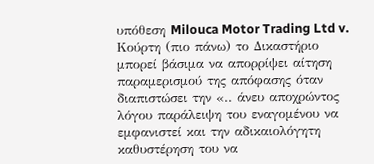υπόθεση Milouca Motor Trading Ltd v. Κούρτη (πιο πάνω) το Δικαστήριο μπορεί βάσιμα να απορρίψει αίτηση παραμερισμού της απόφασης όταν διαπιστώσει την «.. άνευ αποχρώντος λόγου παράλειψη του εναγομένου να εμφανιστεί και την αδικαιολόγητη καθυστέρηση του να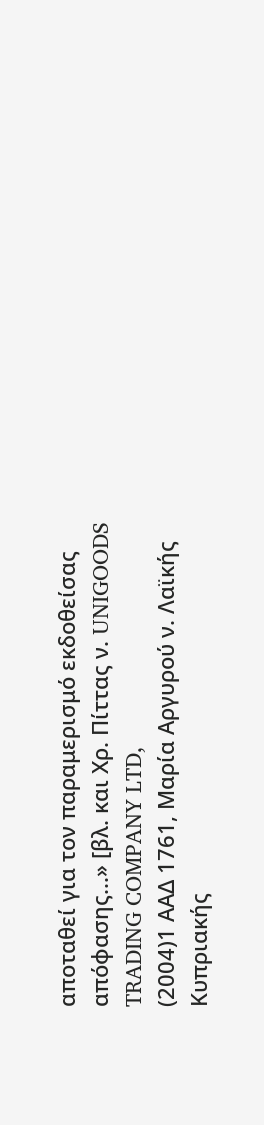αποταθεί για τον παραμερισμό εκδοθείσας απόφασης...» [βλ. και Χρ. Πίττας ν. UNIGOODS TRADING COMPANY LTD,
(2004)1 ΑΑΔ 1761, Μαρία Αργυρού ν. Λαϊκής Κυπριακής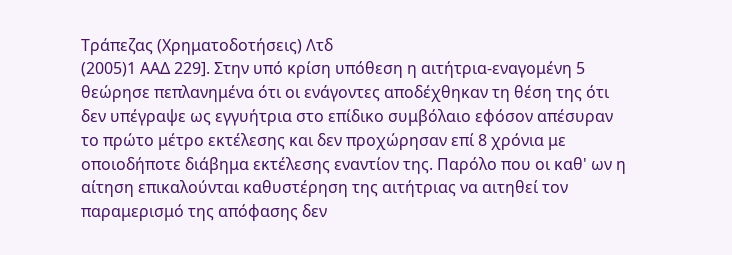Τράπεζας (Χρηματοδοτήσεις) Λτδ
(2005)1 ΑΑΔ 229]. Στην υπό κρίση υπόθεση η αιτήτρια-εναγομένη 5 θεώρησε πεπλανημένα ότι οι ενάγοντες αποδέχθηκαν τη θέση της ότι δεν υπέγραψε ως εγγυήτρια στο επίδικο συμβόλαιο εφόσον απέσυραν το πρώτο μέτρο εκτέλεσης και δεν προχώρησαν επί 8 χρόνια με οποιοδήποτε διάβημα εκτέλεσης εναντίον της. Παρόλο που οι καθ' ων η αίτηση επικαλούνται καθυστέρηση της αιτήτριας να αιτηθεί τον παραμερισμό της απόφασης δεν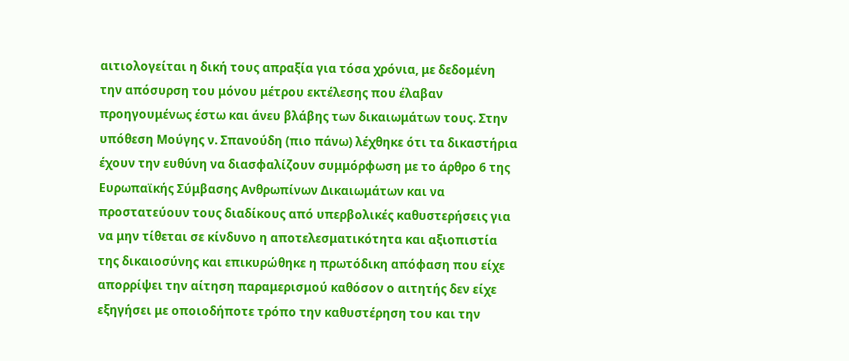αιτιολογείται η δική τους απραξία για τόσα χρόνια, με δεδομένη την απόσυρση του μόνου μέτρου εκτέλεσης που έλαβαν προηγουμένως έστω και άνευ βλάβης των δικαιωμάτων τους. Στην υπόθεση Μούγης ν. Σπανούδη (πιο πάνω) λέχθηκε ότι τα δικαστήρια έχουν την ευθύνη να διασφαλίζουν συμμόρφωση με το άρθρο 6 της Ευρωπαϊκής Σύμβασης Ανθρωπίνων Δικαιωμάτων και να προστατεύουν τους διαδίκους από υπερβολικές καθυστερήσεις για να μην τίθεται σε κίνδυνο η αποτελεσματικότητα και αξιοπιστία της δικαιοσύνης και επικυρώθηκε η πρωτόδικη απόφαση που είχε απορρίψει την αίτηση παραμερισμού καθόσον ο αιτητής δεν είχε εξηγήσει με οποιοδήποτε τρόπο την καθυστέρηση του και την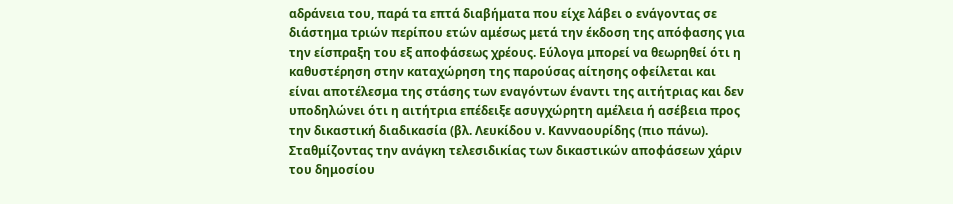αδράνεια του, παρά τα επτά διαβήματα που είχε λάβει ο ενάγοντας σε διάστημα τριών περίπου ετών αμέσως μετά την έκδοση της απόφασης για την είσπραξη του εξ αποφάσεως χρέους. Εύλογα μπορεί να θεωρηθεί ότι η καθυστέρηση στην καταχώρηση της παρούσας αίτησης οφείλεται και είναι αποτέλεσμα της στάσης των εναγόντων έναντι της αιτήτριας και δεν υποδηλώνει ότι η αιτήτρια επέδειξε ασυγχώρητη αμέλεια ή ασέβεια προς την δικαστική διαδικασία (βλ. Λευκίδου ν. Κανναουρίδης (πιο πάνω). Σταθμίζοντας την ανάγκη τελεσιδικίας των δικαστικών αποφάσεων χάριν του δημοσίου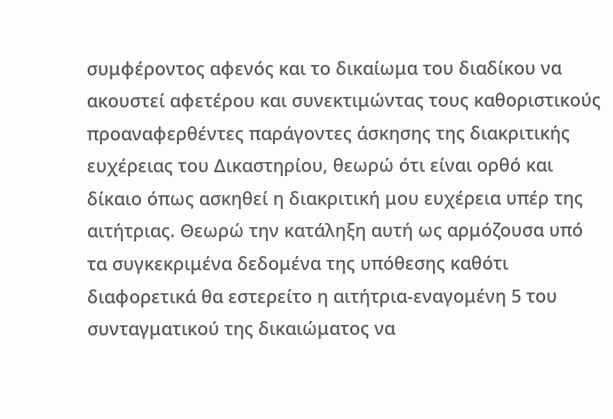συμφέροντος αφενός και το δικαίωμα του διαδίκου να ακουστεί αφετέρου και συνεκτιμώντας τους καθοριστικούς προαναφερθέντες παράγοντες άσκησης της διακριτικής ευχέρειας του Δικαστηρίου, θεωρώ ότι είναι ορθό και δίκαιο όπως ασκηθεί η διακριτική μου ευχέρεια υπέρ της αιτήτριας. Θεωρώ την κατάληξη αυτή ως αρμόζουσα υπό τα συγκεκριμένα δεδομένα της υπόθεσης καθότι διαφορετικά θα εστερείτο η αιτήτρια-εναγομένη 5 του συνταγματικού της δικαιώματος να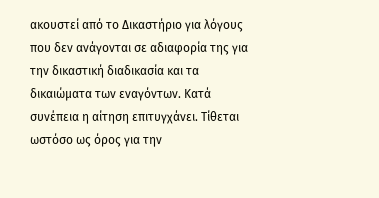ακουστεί από το Δικαστήριο για λόγους που δεν ανάγονται σε αδιαφορία της για την δικαστική διαδικασία και τα δικαιώματα των εναγόντων. Κατά συνέπεια η αίτηση επιτυγχάνει. Τίθεται ωστόσο ως όρος για την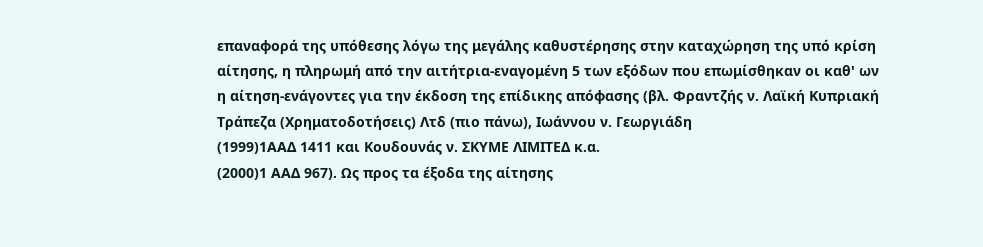επαναφορά της υπόθεσης λόγω της μεγάλης καθυστέρησης στην καταχώρηση της υπό κρίση αίτησης, η πληρωμή από την αιτήτρια-εναγομένη 5 των εξόδων που επωμίσθηκαν οι καθ' ων η αίτηση-ενάγοντες για την έκδοση της επίδικης απόφασης (βλ. Φραντζής ν. Λαϊκή Κυπριακή Τράπεζα (Χρηματοδοτήσεις) Λτδ (πιο πάνω), Ιωάννου ν. Γεωργιάδη
(1999)1ΑΑΔ 1411 και Κουδουνάς ν. ΣΚΥΜΕ ΛΙΜΙΤΕΔ κ.α.
(2000)1 ΑΑΔ 967). Ως προς τα έξοδα της αίτησης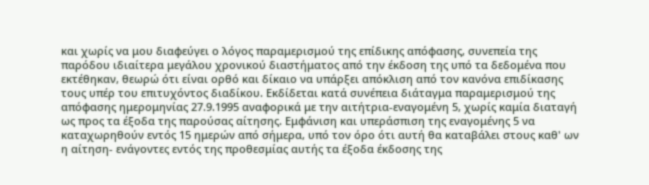και χωρίς να μου διαφεύγει ο λόγος παραμερισμού της επίδικης απόφασης, συνεπεία της παρόδου ιδιαίτερα μεγάλου χρονικού διαστήματος από την έκδοση της υπό τα δεδομένα που εκτέθηκαν, θεωρώ ότι είναι ορθό και δίκαιο να υπάρξει απόκλιση από τον κανόνα επιδίκασης τους υπέρ του επιτυχόντος διαδίκου. Εκδίδεται κατά συνέπεια διάταγμα παραμερισμού της απόφασης ημερομηνίας 27.9.1995 αναφορικά με την αιτήτρια-εναγομένη 5, χωρίς καμία διαταγή ως προς τα έξοδα της παρούσας αίτησης. Εμφάνιση και υπεράσπιση της εναγομένης 5 να καταχωρηθούν εντός 15 ημερών από σήμερα, υπό τον όρο ότι αυτή θα καταβάλει στους καθ' ων η αίτηση- ενάγοντες εντός της προθεσμίας αυτής τα έξοδα έκδοσης της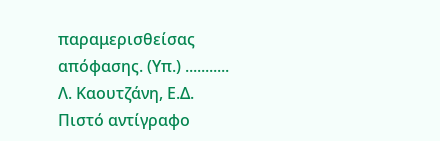παραμερισθείσας απόφασης. (Υπ.) ........... Λ. Καουτζάνη, Ε.Δ. Πιστό αντίγραφο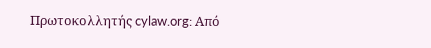Πρωτοκολλητής cylaw.org: Από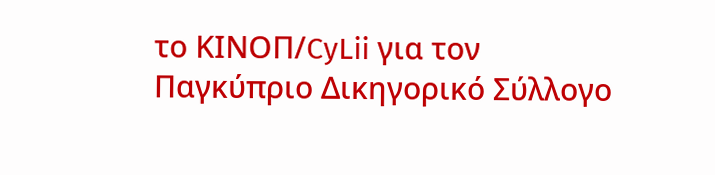το ΚΙΝOΠ/CyLii για τον Παγκύπριο Δικηγορικό Σύλλογο